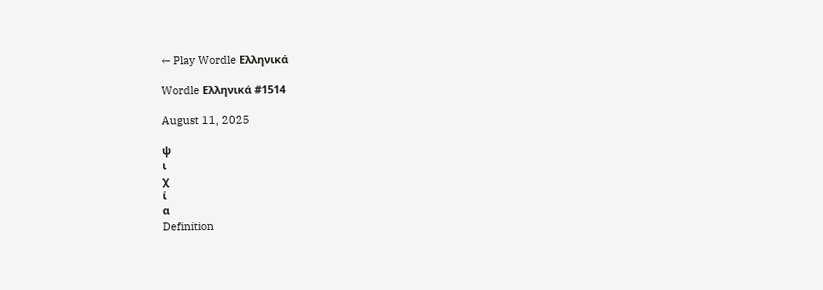← Play Wordle Ελληνικά

Wordle Ελληνικά #1514

August 11, 2025

ψ
ι
χ
ί
α
Definition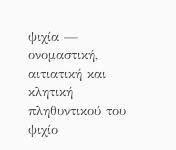ψιχία — ονομαστική, αιτιατική και κλητική πληθυντικού του ψιχίο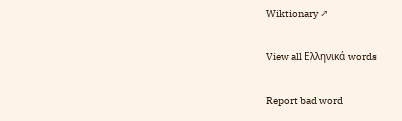Wiktionary ↗

View all Ελληνικά words

Report bad word